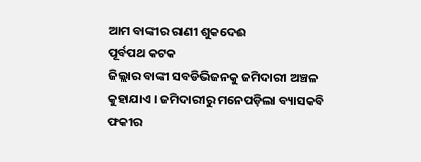ଆମ ବାଙ୍କୀର ରାଣୀ ଶୁକଦେଈ
ପୂର୍ବପଥ କଟକ
ଜିଲ୍ଲାର ବାଙ୍କୀ ସବଡିଭିଜନକୁ ଜମିଦାରୀ ଅଞ୍ଚଳ କୁହାଯାଏ । ଜମିଦାରୀରୁ ମନେପଡ଼ିଲା ବ୍ୟାସକବି ଫକୀର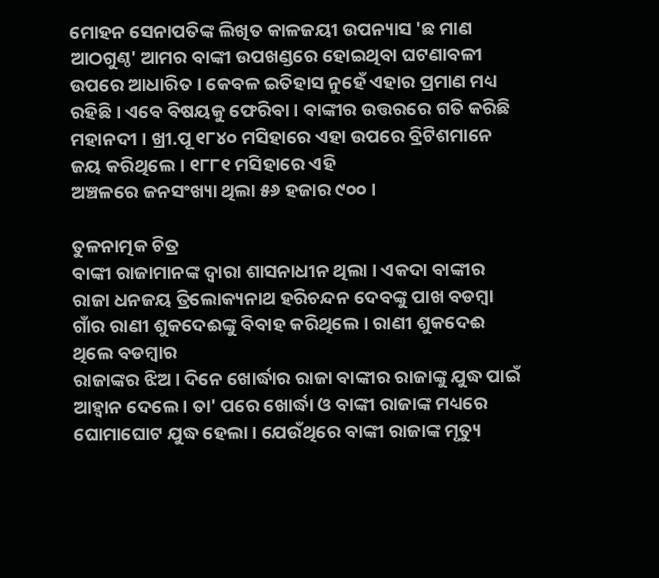ମୋହନ ସେନାପତିଙ୍କ ଲିଖିତ କାଳଜୟୀ ଉପନ୍ୟାସ 'ଛ ମାଣ ଆଠଗୁଣ୍ଠ' ଆମର ବାଙ୍କୀ ଉପଖଣ୍ଡରେ ହୋଇଥିବା ଘଟଣାବଳୀ ଉପରେ ଆଧାରିତ । କେବଳ ଇତିହାସ ନୁହେଁ ଏହାର ପ୍ରମାଣ ମଧ୍ୟ ରହିଛି । ଏବେ ବିଷୟକୁ ଫେରିବା । ବାଙ୍କୀର ଉତ୍ତରରେ ଗତି କରିଛି ମହାନଦୀ । ଖ୍ରୀ.ପୂ ୧୮୪୦ ମସିହାରେ ଏହା ଉପରେ ବ୍ରିଟିଶମାନେ ଜୟ କରିଥିଲେ। ୧୮୮୧ ମସିହାରେ ଏହି
ଅଞ୍ଚଳରେ ଜନସଂଖ୍ୟା ଥିଲା ୫୬ ହଜାର ୯୦୦ ।

ତୁଳନାତ୍ମକ ଚିତ୍ର
ବାଙ୍କୀ ରାଜାମାନଙ୍କ ଦ୍ୱାରା ଶାସନାଧୀନ ଥିଲା । ଏକଦା ବାଙ୍କୀର
ରାଜା ଧନଜୟ ତ୍ରିଲୋକ୍ୟନାଥ ହରିଚନ୍ଦନ ଦେବଙ୍କୁ ପାଖ ବଡମ୍ବା ଗାଁର ରାଣୀ ଶୁକଦେଈଙ୍କୁ ବିବାହ କରିଥିଲେ । ରାଣୀ ଶୁକଦେଈ ଥିଲେ ବଡମ୍ବାର
ରାଜାଙ୍କର ଝିଅ । ଦିନେ ଖୋର୍ଦ୍ଧାର ରାଜା ବାଙ୍କୀର ରାଜାଙ୍କୁ ଯୁଦ୍ଧ ପାଇଁ ଆହ୍ୱାନ ଦେଲେ । ତା' ପରେ ଖୋର୍ଦ୍ଧା ଓ ବାଙ୍କୀ ରାଜାଙ୍କ ମଧ୍ୟରେ ଘୋମାଘୋଟ ଯୁଦ୍ଧ ହେଲା । ଯେଉଁଥିରେ ବାଙ୍କୀ ରାଜାଙ୍କ ମୃତ୍ୟୁ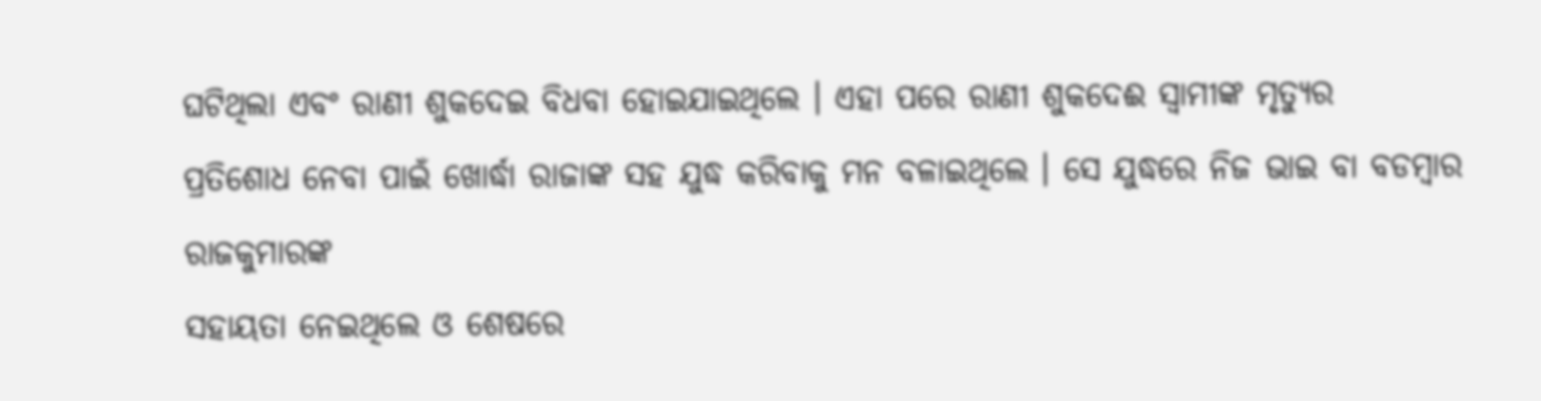ଘଟିଥିଲା ଏବଂ ରାଣୀ ଶୁକଦେଇ ବିଧବା ହୋଇଯାଇଥିଲେ । ଏହା ପରେ ରାଣୀ ଶୁକଦେଈ ସ୍ୱାମୀଙ୍କ ମୃତ୍ୟୁର
ପ୍ରତିଶୋଧ ନେବା ପାଇଁ ଖୋର୍ଦ୍ଧା ରାଜାଙ୍କ ସହ ଯୁଦ୍ଧ କରିବାକୁ ମନ ବଳାଇଥିଲେ । ସେ ଯୁଦ୍ଧରେ ନିଜ ଭାଇ ବା ବଡମ୍ବାର ରାଜକୁମାରଙ୍କ
ସହାୟତା ନେଇଥିଲେ ଓ ଶେଷରେ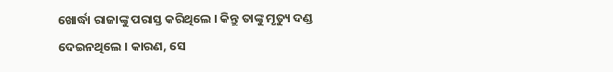ଖୋର୍ଦ୍ଧା ରାଜାଙ୍କୁ ପରାସ୍ତ କରିଥିଲେ । କିନ୍ତୁ ତାଙ୍କୁ ମୃତ୍ୟୁ ଦଣ୍ଡ ଦେଇନଥିଲେ । କାରଣ, ସେ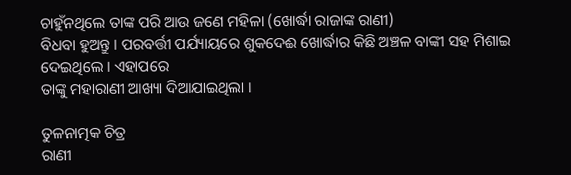ଚାହୁଁନଥିଲେ ତାଙ୍କ ପରି ଆଉ ଜଣେ ମହିଳା (ଖୋର୍ଦ୍ଧା ରାଜାଙ୍କ ରାଣୀ)
ବିଧବା ହୁଅନ୍ତୁ । ପରବର୍ତ୍ତୀ ପର୍ଯ୍ୟାୟରେ ଶୁକଦେଈ ଖୋର୍ଦ୍ଧାର କିଛି ଅଞ୍ଚଳ ବାଙ୍କୀ ସହ ମିଶାଇ ଦେଇଥିଲେ । ଏହାପରେ
ତାଙ୍କୁ ମହାରାଣୀ ଆଖ୍ୟା ଦିଆଯାଇଥିଲା ।

ତୁଳନାତ୍ମକ ଚିତ୍ର
ରାଣୀ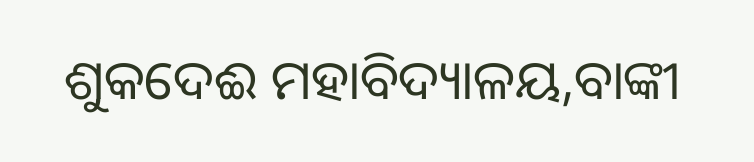ଶୁକଦେଈ ମହାବିଦ୍ୟାଳୟ,ବାଙ୍କୀ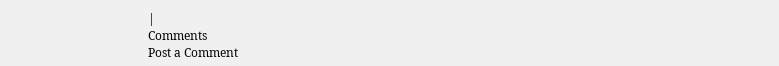|
Comments
Post a Comment